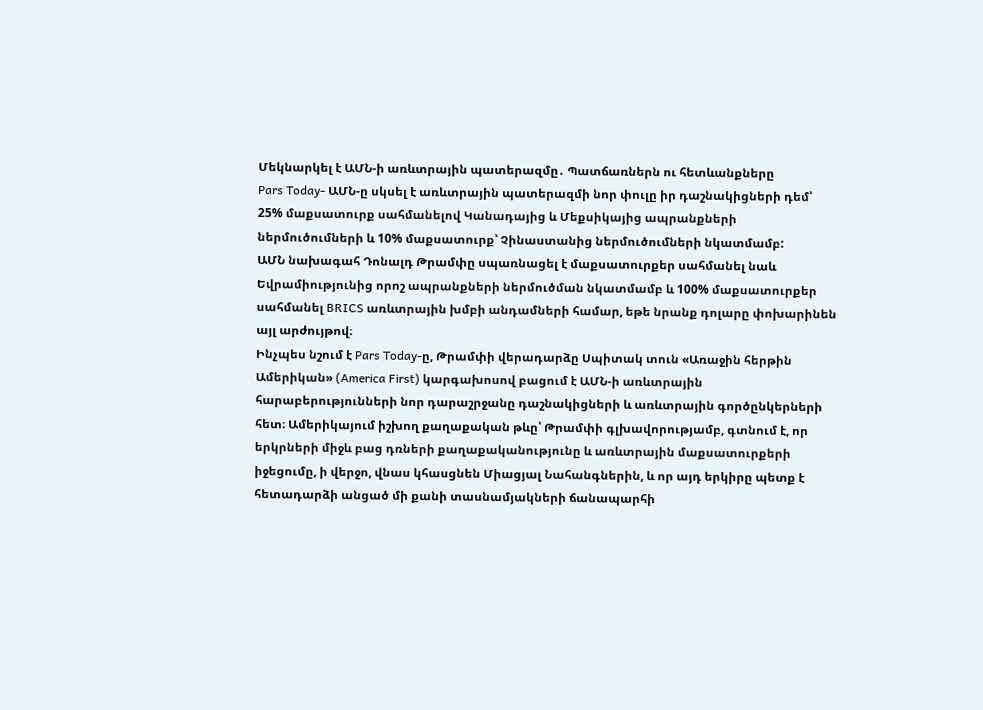Մեկնարկել է ԱՄՆ-ի առևտրային պատերազմը․ Պատճառներն ու հետևանքները
Pars Today- ԱՄՆ-ը սկսել է առևտրային պատերազմի նոր փուլը իր դաշնակիցների դեմ՝ 25% մաքսատուրք սահմանելով Կանադայից և Մեքսիկայից ապրանքների ներմուծումների և 10% մաքսատուրք՝ Չինաստանից ներմուծումների նկատմամբ:
ԱՄՆ նախագահ Դոնալդ Թրամփը սպառնացել է մաքսատուրքեր սահմանել նաև Եվրամիությունից որոշ ապրանքների ներմուծման նկատմամբ և 100% մաքսատուրքեր սահմանել BRICS առևտրային խմբի անդամների համար, եթե նրանք դոլարը փոխարինեն այլ արժույթով։
Ինչպես նշում է Pars Today-ը, Թրամփի վերադարձը Սպիտակ տուն «Առաջին հերթին Ամերիկան» (America First) կարգախոսով բացում է ԱՄՆ-ի առևտրային հարաբերությունների նոր դարաշրջանը դաշնակիցների և առևտրային գործընկերների հետ։ Ամերիկայում իշխող քաղաքական թևը՝ Թրամփի գլխավորությամբ, գտնում է, որ երկրների միջև բաց դռների քաղաքականությունը և առևտրային մաքսատուրքերի իջեցումը, ի վերջո, վնաս կհասցնեն Միացյալ Նահանգներին, և որ այդ երկիրը պետք է հետադարձի անցած մի քանի տասնամյակների ճանապարհի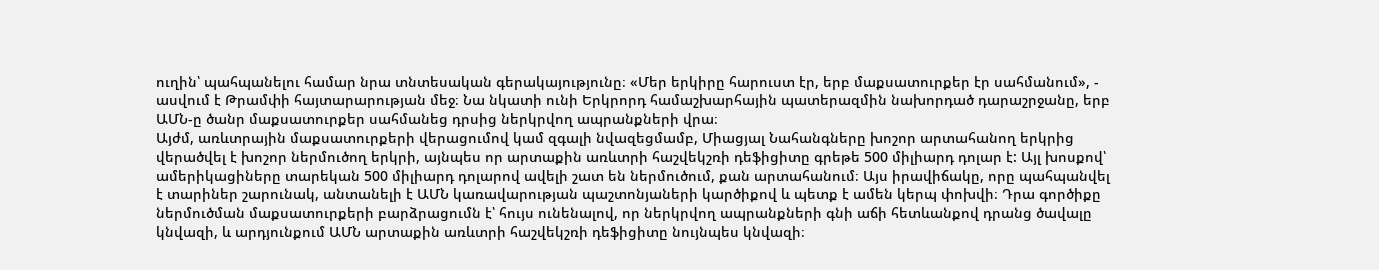ուղին՝ պահպանելու համար նրա տնտեսական գերակայությունը։ «Մեր երկիրը հարուստ էր, երբ մաքսատուրքեր էր սահմանում», - ասվում է Թրամփի հայտարարության մեջ։ Նա նկատի ունի Երկրորդ համաշխարհային պատերազմին նախորդած դարաշրջանը, երբ ԱՄՆ-ը ծանր մաքսատուրքեր սահմանեց դրսից ներկրվող ապրանքների վրա։
Այժմ, առևտրային մաքսատուրքերի վերացումով կամ զգալի նվազեցմամբ, Միացյալ Նահանգները խոշոր արտահանող երկրից վերածվել է խոշոր ներմուծող երկրի, այնպես որ արտաքին առևտրի հաշվեկշռի դեֆիցիտը գրեթե 500 միլիարդ դոլար է: Այլ խոսքով՝ ամերիկացիները տարեկան 500 միլիարդ դոլարով ավելի շատ են ներմուծում, քան արտահանում։ Այս իրավիճակը, որը պահպանվել է տարիներ շարունակ, անտանելի է ԱՄՆ կառավարության պաշտոնյաների կարծիքով և պետք է ամեն կերպ փոխվի։ Դրա գործիքը ներմուծման մաքսատուրքերի բարձրացումն է՝ հույս ունենալով, որ ներկրվող ապրանքների գնի աճի հետևանքով դրանց ծավալը կնվազի, և արդյունքում ԱՄՆ արտաքին առևտրի հաշվեկշռի դեֆիցիտը նույնպես կնվազի։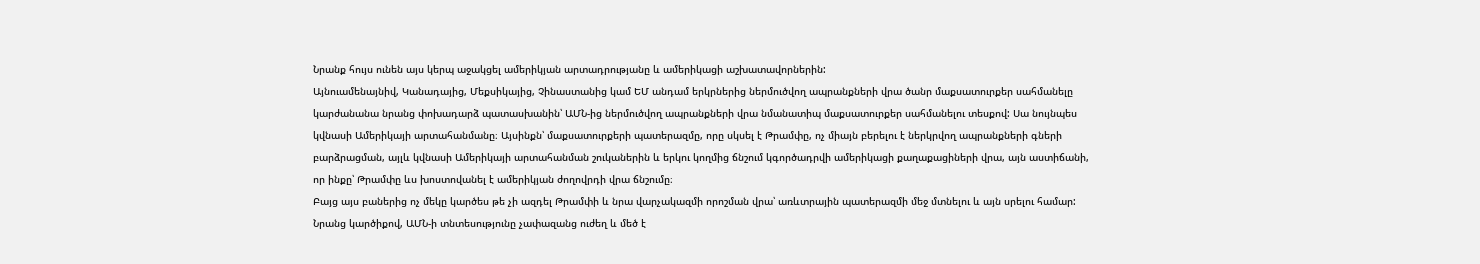Նրանք հույս ունեն այս կերպ աջակցել ամերիկյան արտադրությանը և ամերիկացի աշխատավորներին:
Այնուամենայնիվ, Կանադայից, Մեքսիկայից, Չինաստանից կամ ԵՄ անդամ երկրներից ներմուծվող ապրանքների վրա ծանր մաքսատուրքեր սահմանելը կարժանանա նրանց փոխադարձ պատասխանին՝ ԱՄՆ-ից ներմուծվող ապրանքների վրա նմանատիպ մաքսատուրքեր սահմանելու տեսքով: Սա նույնպես կվնասի Ամերիկայի արտահանմանը։ Այսինքն՝ մաքսատուրքերի պատերազմը, որը սկսել է Թրամփը, ոչ միայն բերելու է ներկրվող ապրանքների գների բարձրացման, այլև կվնասի Ամերիկայի արտահանման շուկաներին և երկու կողմից ճնշում կգործադրվի ամերիկացի քաղաքացիների վրա, այն աստիճանի, որ ինքը՝ Թրամփը ևս խոստովանել է ամերիկյան ժողովրդի վրա ճնշումը։
Բայց այս բաներից ոչ մեկը կարծես թե չի ազդել Թրամփի և նրա վարչակազմի որոշման վրա՝ առևտրային պատերազմի մեջ մտնելու և այն սրելու համար: Նրանց կարծիքով, ԱՄՆ-ի տնտեսությունը չափազանց ուժեղ և մեծ է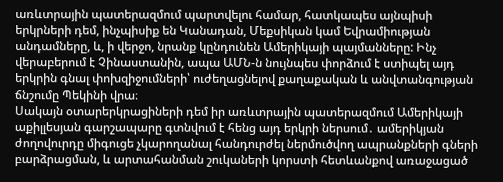առևտրային պատերազմում պարտվելու համար, հատկապես այնպիսի երկրների դեմ, ինչպիսիք են Կանադան, Մեքսիկան կամ Եվրամիության անդամները, և, ի վերջո, նրանք կընդունեն Ամերիկայի պայմանները: Ինչ վերաբերում է Չինաստանին, ապա ԱՄՆ-ն նույնպես փորձում է ստիպել այդ երկրին գնալ փոխզիջումների՝ ուժեղացնելով քաղաքական և անվտանգության ճնշումը Պեկինի վրա։
Սակայն օտարերկրացիների դեմ իր առևտրային պատերազմում Ամերիկայի աքիլլեսյան գարշապարը գտնվում է հենց այդ երկրի ներսում․ ամերիկյան ժողովուրդը միգուցե չկարողանալ հանդուրժել ներմուծվող ապրանքների գների բարձրացման, և արտահանման շուկաների կորստի հետևանքով առաջացած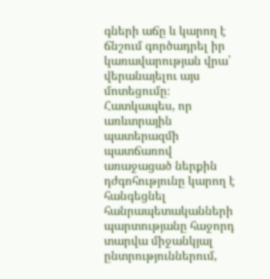գների աճը և կարող է ճնշում գործադրել իր կառավարության վրա՝ վերանայելու այս մոտեցումը։ Հատկապես, որ առևտրային պատերազմի պատճառով առաջացած ներքին դժգոհությունը կարող է հանգեցնել հանրապետականների պարտությանը հաջորդ տարվա միջանկյալ ընտրություններում,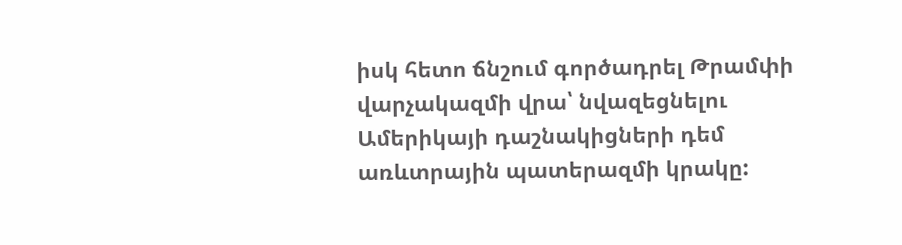իսկ հետո ճնշում գործադրել Թրամփի վարչակազմի վրա՝ նվազեցնելու Ամերիկայի դաշնակիցների դեմ առևտրային պատերազմի կրակը: